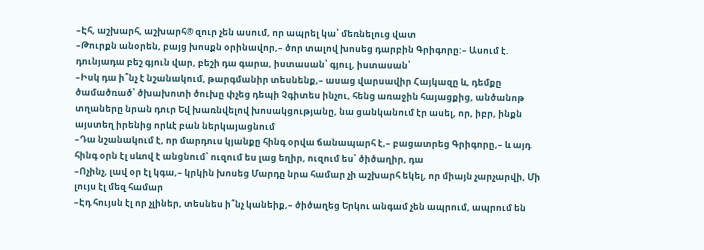–Էհ, աշխարհ, աշխարհ® զուր չեն ասում, որ ապրել կա՝ մեռնելուց վատ
–Թուրքն անօրեն, բայց խոսքն օրինավոր,– ծոր տալով խոսեց դարբին Գրիգորը:– Ասում է. դունյադա բեշ գյուն վար, բեշի դա գարա, իստասան՝ գյուլ, իստասան՝
–Իսկ դա ի՞նչ է նշանակում, թարգմանիր տեսնենք,– ասաց վարսավիր Հայկազը և, դեմքը ծամածռած՝ ծխախոտի ծուխը փչեց դեպի Չգիտես ինչու, հենց առաջին հայացքից, անծանոթ տղաները նրան դուր Եվ խառնվելով խոսակցությանը, նա ցանկանում էր ասել, որ, իբր, ինքն այստեղ իրենից որևէ բան ներկայացնում
–Դա նշանակում է, որ մարդուս կյանքը հինգ օրվա ճանապարհ է,– բացատրեց Գրիգորը,– և այդ հինգ օրն էլ սևով է անցնում՝ ուզում ես լաց եղիր, ուզում ես՝ ծիծաղիր, դա
–Ոչինչ, լավ օր էլ կգա,– կրկին խոսեց Մարդը նրա համար չի աշխարհ եկել, որ միայն չարչարվի, Մի լույս էլ մեզ համար
–Էդ հույսն էլ որ չլիներ, տեսնես ի՞նչ կանեիք,– ծիծաղեց Երկու անգամ չեն ապրում, ապրում են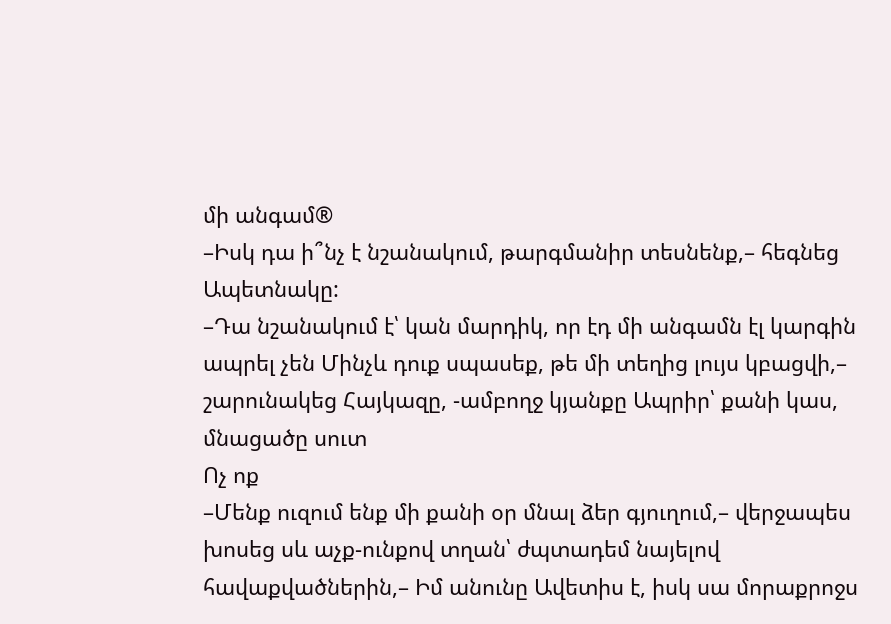մի անգամ®
–Իսկ դա ի՞նչ է նշանակում, թարգմանիր տեսնենք,– հեգնեց Ապետնակը:
–Դա նշանակում է՝ կան մարդիկ, որ էդ մի անգամն էլ կարգին ապրել չեն Մինչև դուք սպասեք, թե մի տեղից լույս կբացվի,– շարունակեց Հայկազը, -ամբողջ կյանքը Ապրիր՝ քանի կաս, մնացածը սուտ
Ոչ ոք
–Մենք ուզում ենք մի քանի օր մնալ ձեր գյուղում,– վերջապես խոսեց սև աչք-ունքով տղան՝ ժպտադեմ նայելով հավաքվածներին,– Իմ անունը Ավետիս է, իսկ սա մորաքրոջս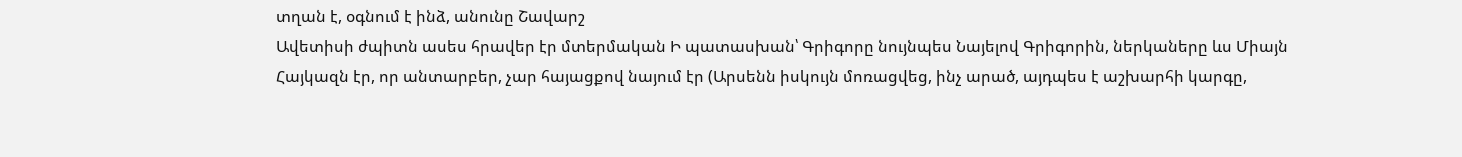տղան է, օգնում է ինձ, անունը Շավարշ
Ավետիսի ժպիտն ասես հրավեր էր մտերմական Ի պատասխան՝ Գրիգորը նույնպես Նայելով Գրիգորին, ներկաները ևս Միայն Հայկազն էր, որ անտարբեր, չար հայացքով նայում էր (Արսենն իսկույն մոռացվեց, ինչ արած, այդպես է աշխարհի կարգը,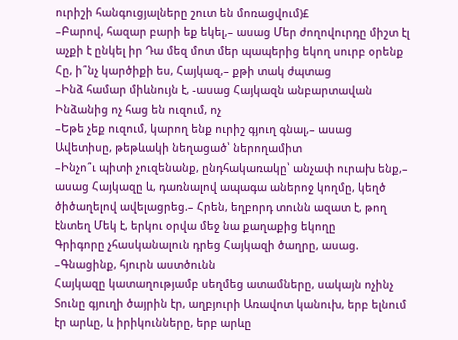ուրիշի հանգուցյալները շուտ են մոռացվում)£
–Բարով, հազար բարի եք եկել,– ասաց Մեր ժողովուրդը միշտ էլ աչքի է ընկել իր Դա մեզ մոտ մեր պապերից եկող սուրբ օրենք Հը, ի՞նչ կարծիքի ես, Հայկազ,– քթի տակ ժպտաց
–Ինձ համար միևնույն է, -ասաց Հայկազն անբարտավան Ինձանից ոչ հաց են ուզում, ոչ
–Եթե չեք ուզում, կարող ենք ուրիշ գյուղ գնալ,– ասաց Ավետիսը, թեթևակի նեղացած՝ ներողամիտ
–Ինչո՞ւ պիտի չուզենանք, ընդհակառակը՝ անչափ ուրախ ենք,– ասաց Հայկազը և, դառնալով ապագա աներոջ կողմը, կեղծ ծիծաղելով ավելացրեց.– Հրեն, եղբորդ տունն ազատ է, թող էնտեղ Մեկ է, երկու օրվա մեջ նա քաղաքից եկողը
Գրիգորը չհասկանալուն դրեց Հայկազի ծաղրը, ասաց.
–Գնացինք, հյուրն աստծունն
Հայկազը կատաղությամբ սեղմեց ատամները, սակայն ոչինչ
Տունը գյուղի ծայրին էր, աղբյուրի Առավոտ կանուխ, երբ ելնում էր արևը, և իրիկունները, երբ արևը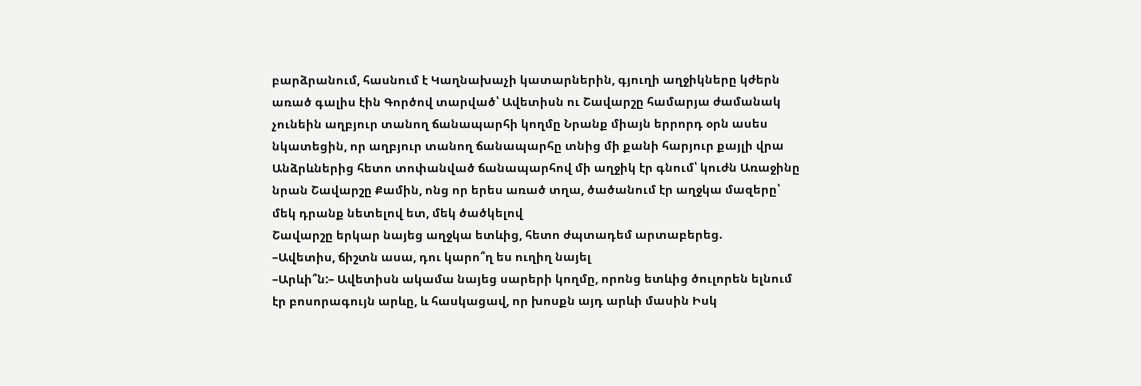բարձրանում, հասնում է Կաղնախաչի կատարներին, գյուղի աղջիկները կժերն առած գալիս էին Գործով տարված՝ Ավետիսն ու Շավարշը համարյա ժամանակ չունեին աղբյուր տանող ճանապարհի կողմը Նրանք միայն երրորդ օրն ասես նկատեցին, որ աղբյուր տանող ճանապարհը տնից մի քանի հարյուր քայլի վրա Անձրևներից հետո տոփանված ճանապարհով մի աղջիկ էր գնում՝ կուժն Առաջինը նրան Շավարշը Քամին, ոնց որ երես առած տղա, ծածանում էր աղջկա մազերը՝ մեկ դրանք նետելով ետ, մեկ ծածկելով
Շավարշը երկար նայեց աղջկա ետևից, հետո ժպտադեմ արտաբերեց.
–Ավետիս, ճիշտն ասա, դու կարո՞ղ ես ուղիղ նայել
–Արևի՞ն:– Ավետիսն ակամա նայեց սարերի կողմը, որոնց ետևից ծուլորեն ելնում էր բոսորագույն արևը, և հասկացավ, որ խոսքն այդ արևի մասին Իսկ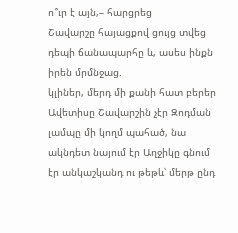ո՞ւր է այն,– հարցրեց
Շավարշը հայացքով ցույց տվեց դեպի ճանապարհը և, ասես ինքն իրեն մրմնջաց.
կլիներ, մերդ մի քանի հատ բերեր
Ավետիսը Շավարշին չէր Զոդման լամպը մի կողմ պահած, նա ակնդետ նայում էր Աղջիկը գնում էր անկաշկանդ ու թեթև՝ մերթ ընդ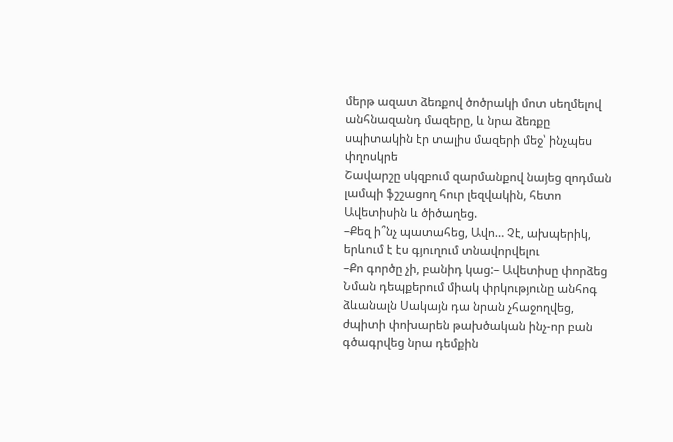մերթ ազատ ձեռքով ծոծրակի մոտ սեղմելով անհնազանդ մազերը, և նրա ձեռքը սպիտակին էր տալիս մազերի մեջ՝ ինչպես փղոսկրե
Շավարշը սկզբում զարմանքով նայեց զոդման լամպի ֆշշացող հուր լեզվակին, հետո Ավետիսին և ծիծաղեց.
–Քեզ ի՞նչ պատահեց, Ավո… Չէ, ախպերիկ, երևում է էս գյուղում տնավորվելու
–Քո գործը չի, բանիդ կաց:– Ավետիսը փորձեց Նման դեպքերում միակ փրկությունը անհոգ ձևանալն Սակայն դա նրան չհաջողվեց, ժպիտի փոխարեն թախծական ինչ-որ բան գծագրվեց նրա դեմքին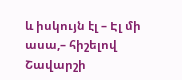և իսկույն էլ – Էլ մի ասա,– հիշելով Շավարշի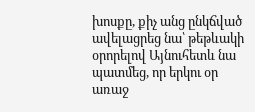խոսքը, քիչ անց ընկճված ավելացրեց նա՝ թեթևակի օրորելով Այնուհետև նա պատմեց, որ երկու օր առաջ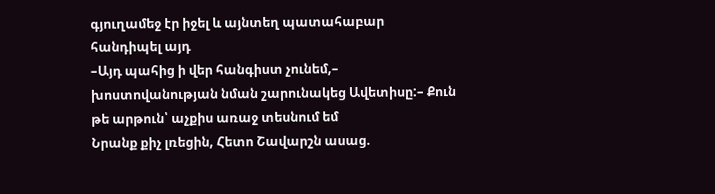գյուղամեջ էր իջել և այնտեղ պատահաբար հանդիպել այդ
–Այդ պահից ի վեր հանգիստ չունեմ,– խոստովանության նման շարունակեց Ավետիսը:– Քուն թե արթուն՝ աչքիս առաջ տեսնում եմ
Նրանք քիչ լռեցին, Հետո Շավարշն ասաց.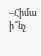–Հիմա ի՞նչ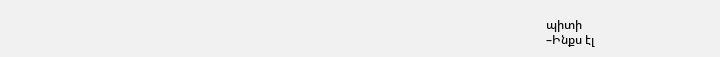պիտի
–Ինքս էլ